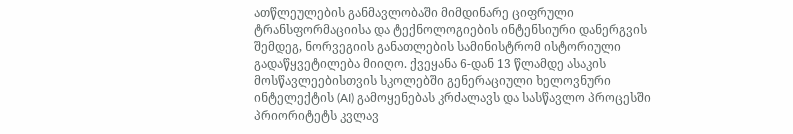ათწლეულების განმავლობაში მიმდინარე ციფრული ტრანსფორმაციისა და ტექნოლოგიების ინტენსიური დანერგვის შემდეგ, ნორვეგიის განათლების სამინისტრომ ისტორიული გადაწყვეტილება მიიღო. ქვეყანა 6-დან 13 წლამდე ასაკის მოსწავლეებისთვის სკოლებში გენერაციული ხელოვნური ინტელექტის (AI) გამოყენებას კრძალავს და სასწავლო პროცესში პრიორიტეტს კვლავ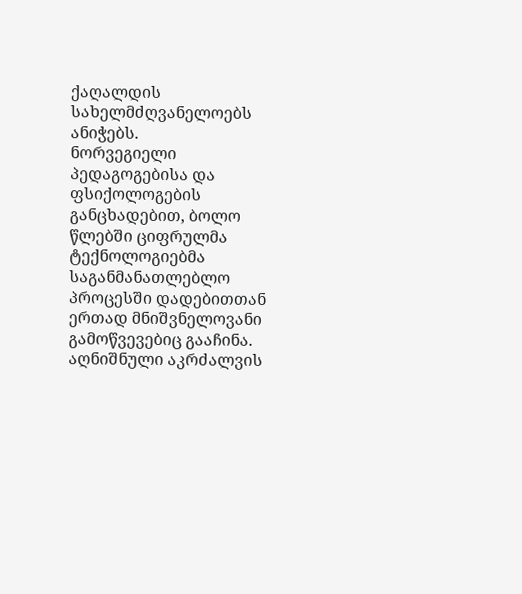ქაღალდის სახელმძღვანელოებს ანიჭებს.
ნორვეგიელი პედაგოგებისა და ფსიქოლოგების განცხადებით, ბოლო წლებში ციფრულმა ტექნოლოგიებმა საგანმანათლებლო პროცესში დადებითთან ერთად მნიშვნელოვანი გამოწვევებიც გააჩინა.
აღნიშნული აკრძალვის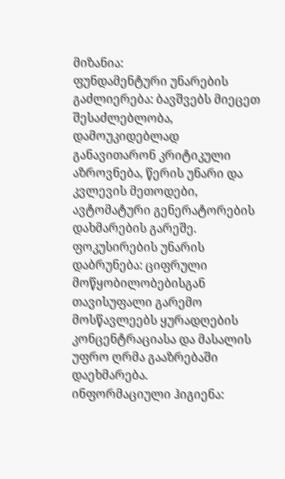მიზანია:
ფუნდამენტური უნარების გაძლიერება: ბავშვებს მიეცეთ შესაძლებლობა, დამოუკიდებლად განავითარონ კრიტიკული აზროვნება, წერის უნარი და კვლევის მეთოდები, ავტომატური გენერატორების დახმარების გარეშე.
ფოკუსირების უნარის დაბრუნება: ციფრული მოწყობილობებისგან თავისუფალი გარემო მოსწავლეებს ყურადღების კონცენტრაციასა და მასალის უფრო ღრმა გააზრებაში დაეხმარება.
ინფორმაციული ჰიგიენა: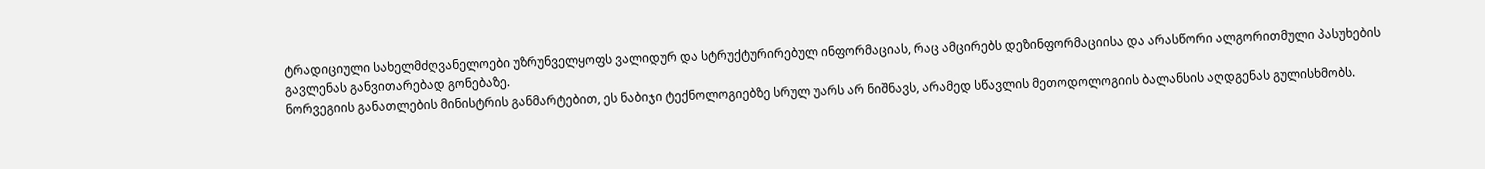ტრადიციული სახელმძღვანელოები უზრუნველყოფს ვალიდურ და სტრუქტურირებულ ინფორმაციას, რაც ამცირებს დეზინფორმაციისა და არასწორი ალგორითმული პასუხების გავლენას განვითარებად გონებაზე.
ნორვეგიის განათლების მინისტრის განმარტებით, ეს ნაბიჯი ტექნოლოგიებზე სრულ უარს არ ნიშნავს, არამედ სწავლის მეთოდოლოგიის ბალანსის აღდგენას გულისხმობს.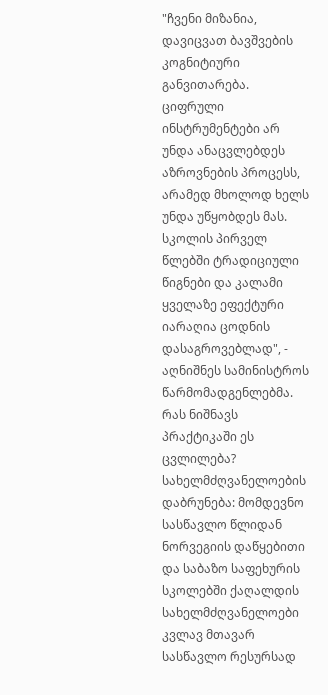"ჩვენი მიზანია, დავიცვათ ბავშვების კოგნიტიური განვითარება. ციფრული ინსტრუმენტები არ უნდა ანაცვლებდეს აზროვნების პროცესს, არამედ მხოლოდ ხელს უნდა უწყობდეს მას. სკოლის პირველ წლებში ტრადიციული წიგნები და კალამი ყველაზე ეფექტური იარაღია ცოდნის დასაგროვებლად", - აღნიშნეს სამინისტროს წარმომადგენლებმა.
რას ნიშნავს პრაქტიკაში ეს ცვლილება?
სახელმძღვანელოების დაბრუნება: მომდევნო სასწავლო წლიდან ნორვეგიის დაწყებითი და საბაზო საფეხურის სკოლებში ქაღალდის სახელმძღვანელოები კვლავ მთავარ სასწავლო რესურსად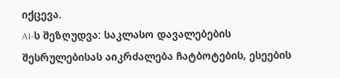იქცევა.
AI-ს შეზღუდვა: საკლასო დავალებების შესრულებისას აიკრძალება ჩატბოტების, ესეების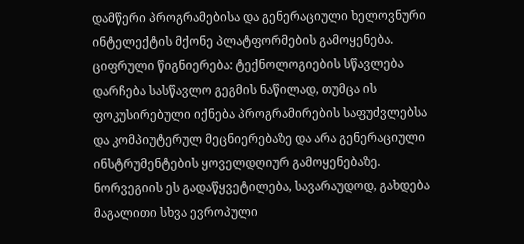დამწერი პროგრამებისა და გენერაციული ხელოვნური ინტელექტის მქონე პლატფორმების გამოყენება.
ციფრული წიგნიერება: ტექნოლოგიების სწავლება დარჩება სასწავლო გეგმის ნაწილად, თუმცა ის ფოკუსირებული იქნება პროგრამირების საფუძვლებსა და კომპიუტერულ მეცნიერებაზე და არა გენერაციული ინსტრუმენტების ყოველდღიურ გამოყენებაზე.
ნორვეგიის ეს გადაწყვეტილება, სავარაუდოდ, გახდება მაგალითი სხვა ევროპული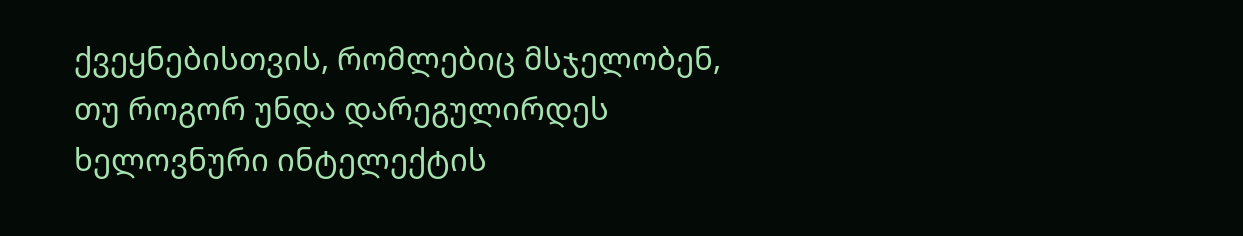ქვეყნებისთვის, რომლებიც მსჯელობენ, თუ როგორ უნდა დარეგულირდეს ხელოვნური ინტელექტის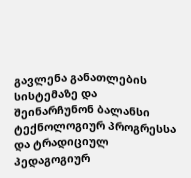გავლენა განათლების სისტემაზე და შეინარჩუნონ ბალანსი ტექნოლოგიურ პროგრესსა და ტრადიციულ პედაგოგიურ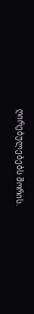ღირებულებებს შორის.